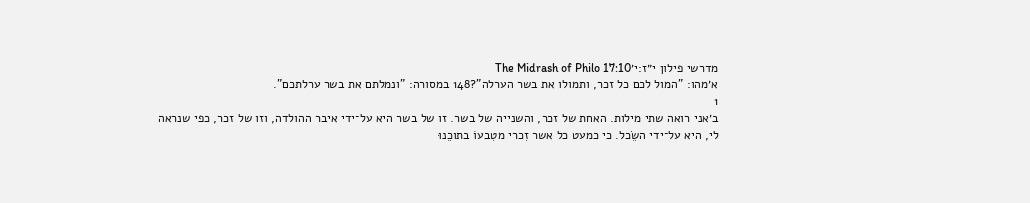מדרשי פילון י״ז:י׳The Midrash of Philo 17:10
א׳מהו: "המול לכם כל זכר, ותמולו את בשר הערלה"?148 במסורה: "ונמלתם את בשר ערלתכם".
1
ב׳אני רואה שתי מילות. האחת של זכר, והשנייה של בשר. זו של בשר היא על־ידי איבר ההולדה, וזו של זכר, כפי שנראה לי, היא על־ידי השֵׂכל. כי כמעט כל אשר זִכרי מטִבעוֹ בתוכֵנוּ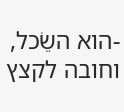-הוא השֵׂכל, וחובה לקצץ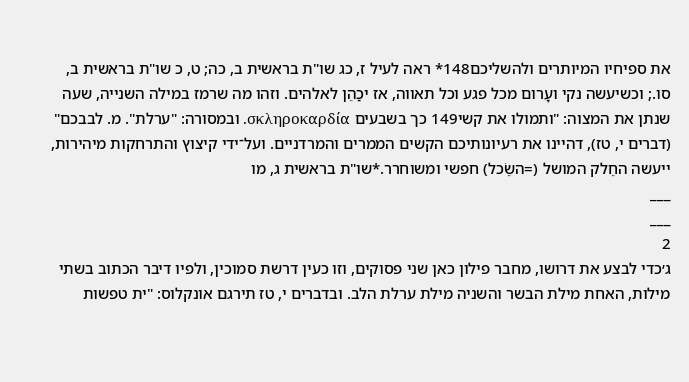את ספיחיו המיותרים ולהשליכם148* ראה לעיל ז, כג שו"ת בראשית ב, כה; ט, כ שו"ת בראשית ב, סו.; וכשיעשה נקי ועָרום מכל פגע וכל תאווה, אז יכַהֵן לאלהים. וזהו מה שרמז במילה השנייה, שעה שנתן את המצוה: "ותמולו את קשי149 כך בשבעים σκληροκαρδία. ובמסורה: "ערלת". מ. לבבכם" (דברים י, טז), דהיינו את רעיונותיכם הקשים הממרים והמרדניים. ועל־ידי קיצוץ והתרחקות מיהירות, ייעשה החֵלק המושל (=השֵׂכל) חפשי ומשוחרר.*שו"ת בראשית ג, מו
___
___
2
ג׳כדי לבצע את דרושו, מחבר פילון כאן שני פסוקים, וזו כעין דרשת סמוכין, ולפיו דיבר הכתוב בשתי מילות, האחת מילת הבשר והשניה מילת ערלת הלב. ובדברים י, טז תירגם אונקלוס: "ית טפשות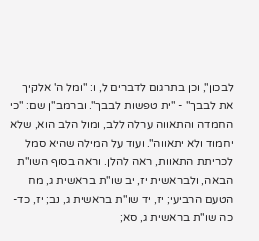לבכון", וכן בתרגום לדברים ל, ו: "ומל ה' אלקיך את לבבך" - "ית טפשות לבבך". וברמב"ן שם: "כי החמדה והתאווה ערלה ללב, ומול הלב הוא, שלא יחמוד ולא יתאווה". ועוד על המילה שהיא סמל לכריתת התאוות, ראה להלן. וראה בסוף השו"ת הבאה, ולבראשית יז, יב שו"ת בראשית ג, מח הטעם הרביעי; יז, יד שו"ת בראשית ג, נב; יז, כד-כה שו"ת בראשית ג, סא;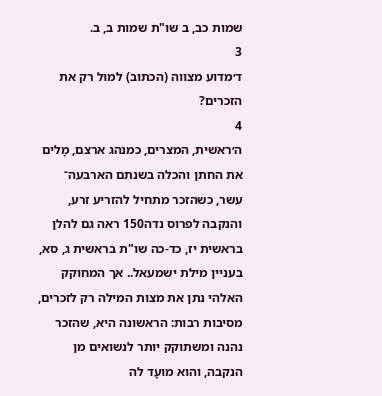שמות כב, ב שו"ת שמות ב, ב.
3
ד׳מדוע מצווה (הכתוב) למול רק את הזכרים?
4
ה׳ראשית, המצרים, כמנהג ארצם, מָלים את החתן והכלה בשנתם הארבעה־ עשר, כשהזכר מתחיל להזריע זרע, והנקבה לפרוס נדה150 ראה גם להלן בראשית יז, כד-כה שו"ת בראשית ג, סא, בעניין מילת ישמעאל.. אך המחוקק האלהי נתן את מצות המילה רק לזכרים, מסיבות רבות: הראשונה היא, שהזכר נהנה ומשתוקק יותר לנשואים מן הנקבה, והוא מועָד לה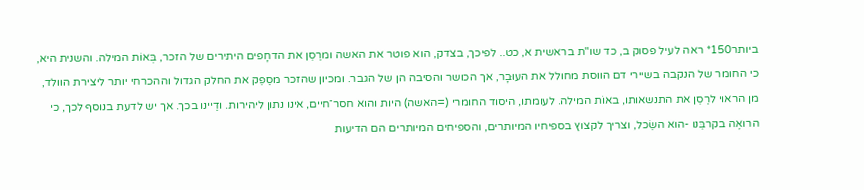ביותר150* ראה לעיל פסוק ב, כד שו"ת בראשית א, כט.. לפיכך, בצדק, הוא פוטר את האשה ומרַסֵן את הדחָפים היתירים של הזכר, בְּאוֹת המילה. והשנית היא, כי החומר של הנקבה בשיירי דם הווסת מחולל את העוּבָר, אך הכושר והסיבה הן של הגבר. ומכיון שהזכר מסַפֵק את החלק הגדול וההכרחי יותר ליצירת הוולד, מן הראוי לרַסֵן את התנשאותו, באוֹת המילה. לעומתו, היסוד החומרי (=האשה) היות והוא חסר־חיים, אינו נתון ליהירות. ודַיינו בכך. אך יש לדעת בנוסף לכך, כי הרואֶה בקרבֵּנו -הוא השֵׂכל, וצריך לקצוץ בספיחיו המיותרים, והספיחים המיותרים הם הדיעות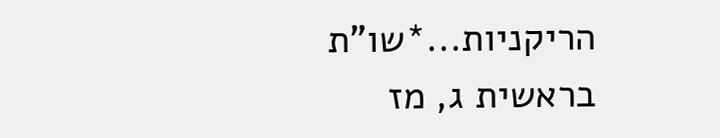הריקניות...*שו"ת בראשית ג, מז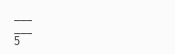___
___
5